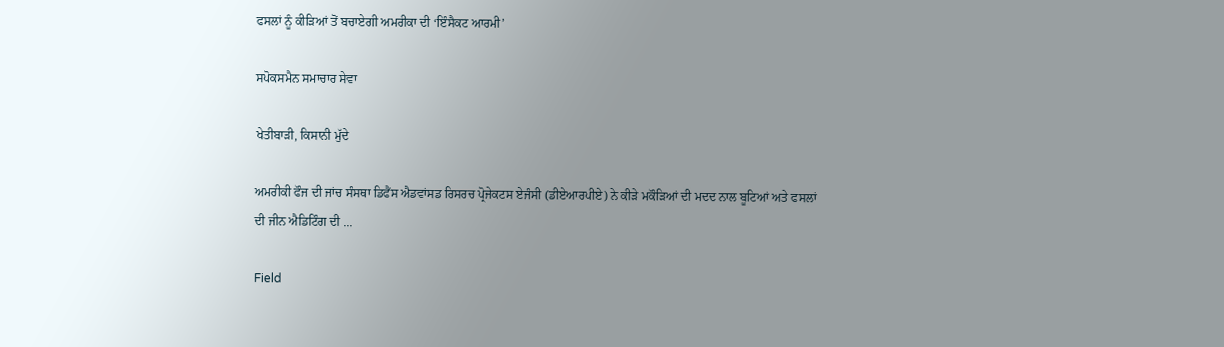ਫਸਲਾਂ ਨੂੰ ਕੀੜਿਆਂ ਤੋਂ ਬਚਾਏਗੀ ਅਮਰੀਕਾ ਦੀ ‘ਇੰਸੈਕਟ ਆਰਮੀ’

ਸਪੋਕਸਮੈਨ ਸਮਾਚਾਰ ਸੇਵਾ

ਖੇਤੀਬਾੜੀ, ਕਿਸਾਨੀ ਮੁੱਦੇ

ਅਮਰੀਕੀ ਫੌਜ ਦੀ ਜਾਂਚ ਸੰਸਥਾ ਡਿਫੈਂਸ ਐਡਵਾਂਸਡ ਰਿਸਰਚ ਪ੍ਰੋਜੇਕਟਸ ਏਜੰਸੀ (ਡੀਏਆਰਪੀਏ) ਨੇ ਕੀੜੇ ਮਕੌੜਿਆਂ ਦੀ ਮਦਦ ਨਾਲ ਬੂਟਿਆਂ ਅਤੇ ਫਸਲਾਂ ਦੀ ਜੀਨ ਐਡਿਟਿੰਗ ਦੀ ...

Field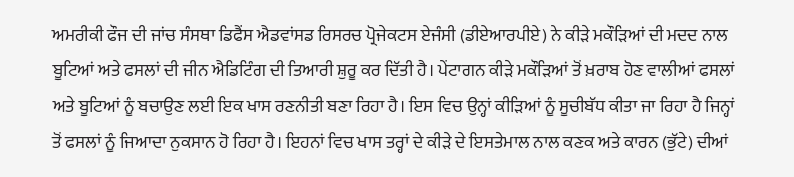ਅਮਰੀਕੀ ਫੌਜ ਦੀ ਜਾਂਚ ਸੰਸਥਾ ਡਿਫੈਂਸ ਐਡਵਾਂਸਡ ਰਿਸਰਚ ਪ੍ਰੋਜੇਕਟਸ ਏਜੰਸੀ (ਡੀਏਆਰਪੀਏ) ਨੇ ਕੀੜੇ ਮਕੌੜਿਆਂ ਦੀ ਮਦਦ ਨਾਲ ਬੂਟਿਆਂ ਅਤੇ ਫਸਲਾਂ ਦੀ ਜੀਨ ਐਡਿਟਿੰਗ ਦੀ ਤਿਆਰੀ ਸ਼ੁਰੂ ਕਰ ਦਿੱਤੀ ਹੈ। ਪੇਂਟਾਗਨ ਕੀੜੇ ਮਕੌੜਿਆਂ ਤੋਂ ਖ਼ਰਾਬ ਹੋਣ ਵਾਲੀਆਂ ਫਸਲਾਂ ਅਤੇ ਬੂਟਿਆਂ ਨੂੰ ਬਚਾਉਣ ਲਈ ਇਕ ਖਾਸ ਰਣਨੀਤੀ ਬਣਾ ਰਿਹਾ ਹੈ। ਇਸ ਵਿਚ ਉਨ੍ਹਾਂ ਕੀੜਿਆਂ ਨੂੰ ਸੂਚੀਬੱਧ ਕੀਤਾ ਜਾ ਰਿਹਾ ਹੈ ਜਿਨ੍ਹਾਂ ਤੋਂ ਫਸਲਾਂ ਨੂੰ ਜਿਆਦਾ ਨੁਕਸਾਨ ਹੋ ਰਿਹਾ ਹੈ। ਇਹਨਾਂ ਵਿਚ ਖਾਸ ਤਰ੍ਹਾਂ ਦੇ ਕੀੜੇ ਦੇ ਇਸਤੇਮਾਲ ਨਾਲ ਕਣਕ ਅਤੇ ਕਾਰਨ (ਭੁੱਟੇ) ਦੀਆਂ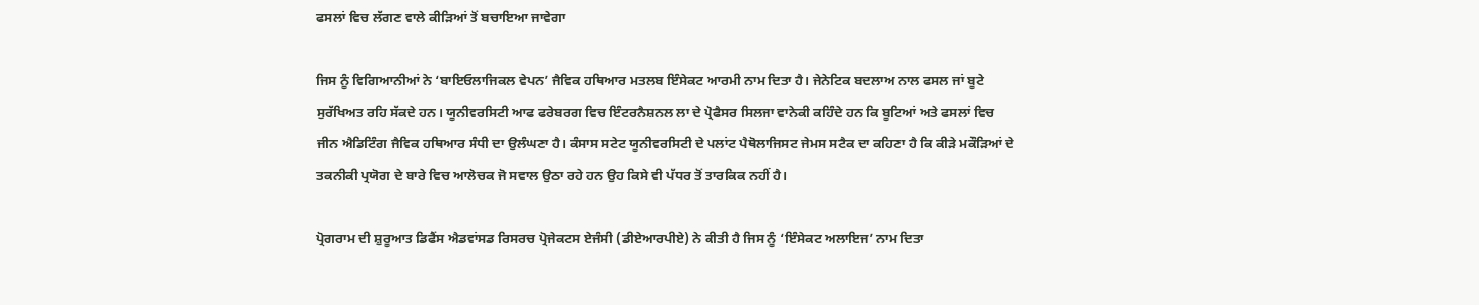ਫਸਲਾਂ ਵਿਚ ਲੱਗਣ ਵਾਲੇ ਕੀੜਿਆਂ ਤੋਂ ਬਚਾਇਆ ਜਾਵੇਗਾ

ਜਿਸ ਨੂੰ ਵਿਗਿਆਨੀਆਂ ਨੇ ‘ਬਾਇਓਲਾਜਿਕਲ ਵੇਪਨ’ ਜੈਵਿਕ ਹਥਿਆਰ ਮਤਲਬ ਇੰਸੇਕਟ ਆਰਮੀ ਨਾਮ ਦਿਤਾ ਹੈ। ਜੇਨੇਟਿਕ ਬਦਲਾਅ ਨਾਲ ਫਸਲ ਜਾਂ ਬੂਟੇ ਸੁਰੱਖਿਅਤ ਰਹਿ ਸੱਕਦੇ ਹਨ। ਯੂਨੀਵਰਸਿਟੀ ਆਫ ਫਰੇਬਰਗ ਵਿਚ ਇੰਟਰਨੈਸ਼ਨਲ ਲਾ ਦੇ ਪ੍ਰੋਫੈਸਰ ਸਿਲਜਾ ਵਾਨੇਕੀ ਕਹਿੰਦੇ ਹਨ ਕਿ ਬੂਟਿਆਂ ਅਤੇ ਫਸਲਾਂ ਵਿਚ ਜੀਨ ਐਡਿਟਿੰਗ ਜੈਵਿਕ ਹਥਿਆਰ ਸੰਧੀ ਦਾ ਉਲੰਘਣਾ ਹੈ। ਕੰਸਾਸ ਸਟੇਟ ਯੂਨੀਵਰਸਿਟੀ ਦੇ ਪਲਾਂਟ ਪੈਥੋਲਾਜਿਸਟ ਜੇਮਸ ਸਟੈਕ ਦਾ ਕਹਿਣਾ ਹੈ ਕਿ ਕੀੜੇ ਮਕੌੜਿਆਂ ਦੇ ਤਕਨੀਕੀ ਪ੍ਰਯੋਗ ਦੇ ਬਾਰੇ ਵਿਚ ਆਲੋਚਕ ਜੋ ਸਵਾਲ ਉਠਾ ਰਹੇ ਹਨ ਉਹ ਕਿਸੇ ਵੀ ਪੱਧਰ ਤੋਂ ਤਾਰਕਿਕ ਨਹੀਂ ਹੈ।

ਪ੍ਰੋਗਰਾਮ ਦੀ ਸ਼ੁਰੂਆਤ ਡਿਫੈਂਸ ਐਡਵਾਂਸਡ ਰਿਸਰਚ ਪ੍ਰੋਜੇਕਟਸ ਏਜੰਸੀ (ਡੀਏਆਰਪੀਏ) ਨੇ ਕੀਤੀ ਹੈ ਜਿਸ ਨੂੰ ‘ਇੰਸੇਕਟ ਅਲਾਇਜ’ ਨਾਮ ਦਿਤਾ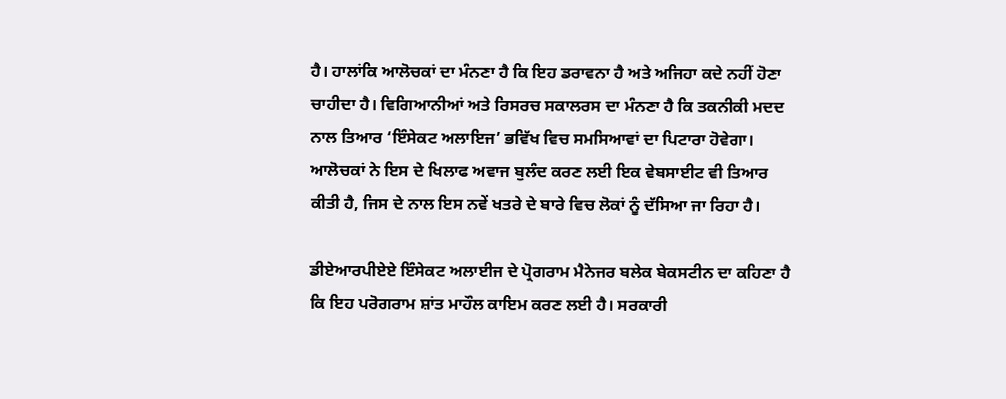ਹੈ। ਹਾਲਾਂਕਿ ਆਲੋਚਕਾਂ ਦਾ ਮੰਨਣਾ ਹੈ ਕਿ ਇਹ ਡਰਾਵਨਾ ਹੈ ਅਤੇ ਅਜਿਹਾ ਕਦੇ ਨਹੀਂ ਹੋਣਾ ਚਾਹੀਦਾ ਹੈ। ਵਿਗਿਆਨੀਆਂ ਅਤੇ ਰਿਸਰਚ ਸਕਾਲਰਸ ਦਾ ਮੰਨਣਾ ਹੈ ਕਿ ਤਕਨੀਕੀ ਮਦਦ ਨਾਲ ਤਿਆਰ ‘ਇੰਸੇਕਟ ਅਲਾਇਜ’ ਭਵਿੱਖ ਵਿਚ ਸਮਸਿਆਵਾਂ ਦਾ ਪਿਟਾਰਾ ਹੋਵੇਗਾ। ਆਲੋਚਕਾਂ ਨੇ ਇਸ ਦੇ ਖਿਲਾਫ ਅਵਾਜ ਬੁਲੰਦ ਕਰਣ ਲਈ ਇਕ ਵੇਬਸਾਈਟ ਵੀ ਤਿਆਰ ਕੀਤੀ ਹੈ, ਜਿਸ ਦੇ ਨਾਲ ਇਸ ਨਵੇਂ ਖਤਰੇ ਦੇ ਬਾਰੇ ਵਿਚ ਲੋਕਾਂ ਨੂੰ ਦੱਸਿਆ ਜਾ ਰਿਹਾ ਹੈ।

ਡੀਏਆਰਪੀਏਏ ਇੰਸੇਕਟ ਅਲਾਈਜ ਦੇ ਪ੍ਰੋਗਰਾਮ ਮੈਨੇਜਰ ਬਲੇਕ ਬੇਕਸਟੀਨ ਦਾ ਕਹਿਣਾ ਹੈ ਕਿ ਇਹ ਪਰੋਗਰਾਮ ਸ਼ਾਂਤ ਮਾਹੌਲ ਕਾਇਮ ਕਰਣ ਲਈ ਹੈ। ਸਰਕਾਰੀ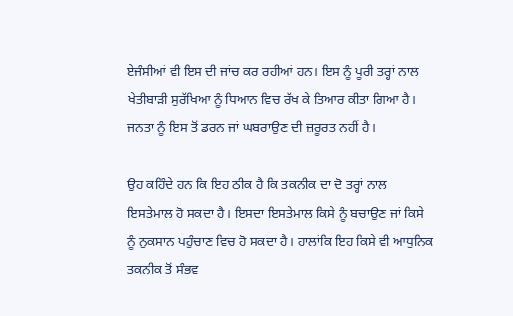ਏਜੰਸੀਆਂ ਵੀ ਇਸ ਦੀ ਜਾਂਚ ਕਰ ਰਹੀਆਂ ਹਨ। ਇਸ ਨੂੰ ਪੂਰੀ ਤਰ੍ਹਾਂ ਨਾਲ ਖੇਤੀਬਾੜੀ ਸੁਰੱਖਿਆ ਨੂੰ ਧਿਆਨ ਵਿਚ ਰੱਖ ਕੇ ਤਿਆਰ ਕੀਤਾ ਗਿਆ ਹੈ। ਜਨਤਾ ਨੂੰ ਇਸ ਤੋਂ ਡਰਨ ਜਾਂ ਘਬਰਾਉਣ ਦੀ ਜ਼ਰੂਰਤ ਨਹੀਂ ਹੈ।

ਉਹ ਕਹਿੰਦੇ ਹਨ ਕਿ ਇਹ ਠੀਕ ਹੈ ਕਿ ਤਕਨੀਕ ਦਾ ਦੋ ਤਰ੍ਹਾਂ ਨਾਲ ਇਸਤੇਮਾਲ ਹੋ ਸਕਦਾ ਹੈ। ਇਸਦਾ ਇਸਤੇਮਾਲ ਕਿਸੇ ਨੂੰ ਬਚਾਉਣ ਜਾਂ ਕਿਸੇ ਨੂੰ ਨੁਕਸਾਨ ਪਹੁੰਚਾਣ ਵਿਚ ਹੋ ਸਕਦਾ ਹੈ। ਹਾਲਾਂਕਿ ਇਹ ਕਿਸੇ ਵੀ ਆਧੁਨਿਕ ਤਕਨੀਕ ਤੋਂ ਸੰਭਵ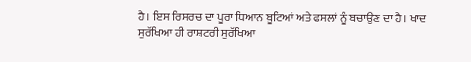ਹੈ। ਇਸ ਰਿਸਰਚ ਦਾ ਪੂਰਾ ਧਿਆਨ ਬੂਟਿਆਂ ਅਤੇ ਫਸਲਾਂ ਨੂੰ ਬਚਾਉਣ ਦਾ ਹੈ। ਖਾਦ ਸੁਰੱਖਿਆ ਹੀ ਰਾਸ਼ਟਰੀ ਸੁਰੱਖਿਆ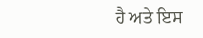ਹੈ ਅਤੇ ਇਸ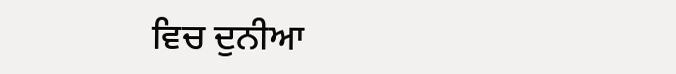ਵਿਚ ਦੁਨੀਆ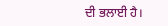ਦੀ ਭਲਾਈ ਹੈ।